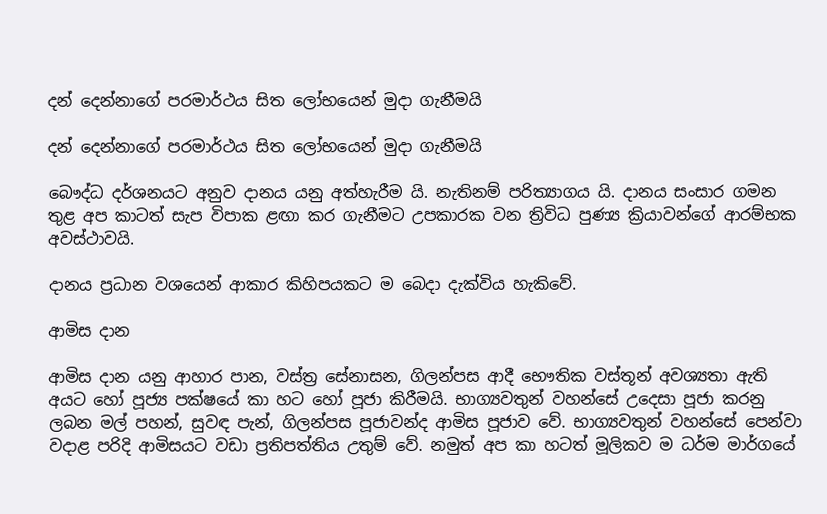දන් දෙන්නාගේ පරමාර්ථය සිත ලෝභයෙන් මුදා ගැනීමයි

දන් දෙන්නාගේ පරමාර්ථය සිත ලෝභයෙන් මුදා ගැනීමයි

බෞද්ධ දර්ශනයට අනුව දානය යනු අත්හැරීම යි. නැතිනම් පරිත්‍යාගය යි. දානය සංසාර ගමන තුළ අප කාටත් සැප විපාක ළඟා කර ගැනීමට උපකාරක වන ත්‍රිවිධ පුණ්‍ය ක්‍රියාවන්ගේ ආරම්භක අවස්ථාවයි.

දානය ප්‍රධාන වශයෙන් ආකාර කිහිපයකට ම බෙදා දැක්විය හැකිවේ.

ආමිස දාන

ආමිස දාන යනු ආහාර පාන, වස්ත්‍ර සේනාසන, ගිලන්පස ආදී භෞතික වස්තූන් අවශ්‍යතා ඇති අයට හෝ පූජ්‍ය පක්ෂයේ කා හට හෝ පූජා කිරීමයි. භාග්‍යවතුන් වහන්සේ උදෙසා පූජා කරනු ලබන මල් පහන්, සුවඳ පැන්, ගිලන්පස පූජාවන්ද ආමිස පූජාව වේ. භාග්‍යවතුන් වහන්සේ පෙන්වා වදාළ පරිදි ආමිසයට වඩා ප්‍රතිපත්තිය උතුම් වේ. නමුත් අප කා හටත් මූලිකව ම ධර්ම මාර්ගයේ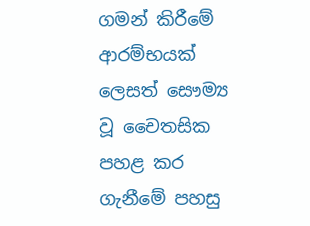ගමන් කිරීමේ ආරම්භයක් ලෙසත් සෞම්‍ය වූ චෛතසික පහළ කර ගැනීමේ පහසු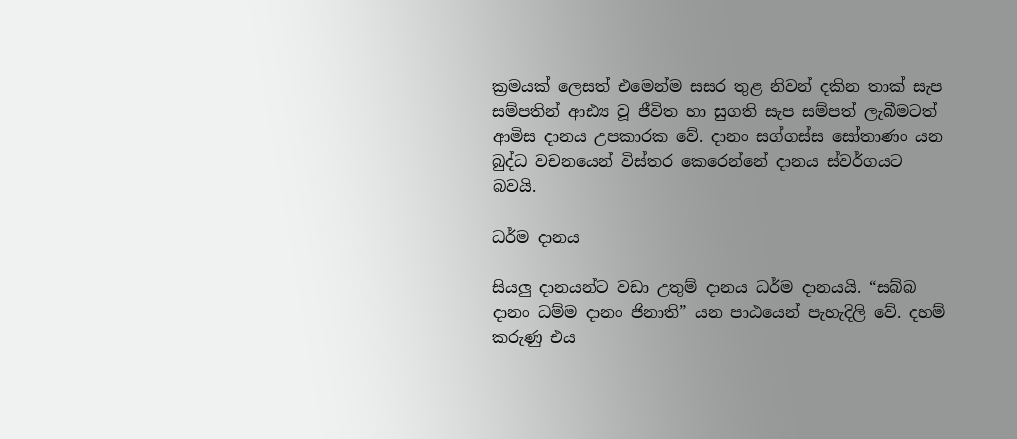ක්‍රමයක් ලෙසත් එමෙන්ම සසර තුළ නිවන් දකින තාක් සැප සම්පතින් ආඪ්‍ය වූ ජීවිත හා සුගති සැප සම්පත් ලැබීමටත් ආමිස දානය උපකාරක වේ. දානං සග්ගස්ස සෝතාණං යන බුද්ධ වචනයෙන් විස්තර කෙරෙන්නේ දානය ස්වර්ගයට බවයි.

ධර්ම දානය

සියලු දානයන්ට වඩා උතුම් දානය ධර්ම දානයයි. “සබ්බ දානං ධම්ම දානං ජිනාති” යන පාඨයෙන් පැහැදිලි වේ. දහම් කරුණු එය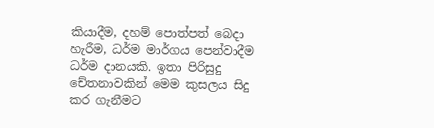කියාදීම, දහම් පොත්පත් බෙදා හැරීම, ධර්ම මාර්ගය පෙන්වාදීම ධර්ම දානයකි. ඉතා පිරිසුදු චේතනාවකින් මෙම කුසලය සිදු කර ගැනීමට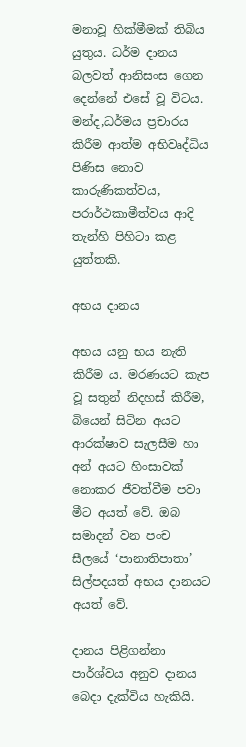මනාවූ හික්මීමක් තිබිය යුතුය. ධර්ම දානය බලවත් ආනිසංස ගෙන දෙන්නේ එසේ වූ විටය. මන්ද,ධර්මය ප්‍රචාරය කිරීම ආත්ම අභිවෘද්ධිය පිණිස නොව කාරුණිකත්වය, පරාර්ථකාමීත්වය ආදි තැන්හි පිහිටා කළ යුත්තකි.

අභය දානය

අභය යනු භය නැති කිරීම ය. මරණයට කැප වූ සතුන් නිදහස් කිරීම, බියෙන් සිටින අයට ආරක්ෂාව සැලසීම හා අන් අයට හිංසාවක් නොකර ජීවත්වීම පවා මීට අයත් වේ. ඔබ සමාදන් වන පංච සීලයේ ‘පානාතිපාතා’ සිල්පදයත් අභය දානයට අයත් වේ.

දානය පිළිගන්නා පාර්ශ්වය අනුව දානය බෙදා දැක්විය හැකියි.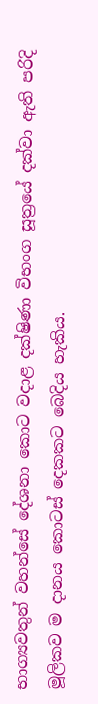භාග්‍යවතුන් වහන්සේ දේශනා කොට වදාළ දක්ෂිණා විභංග සූත්‍රයේ දක්වා ඇති පරිදි මූලිකව ම දානය කොටස් දෙකකට බෙදිය හැකිය.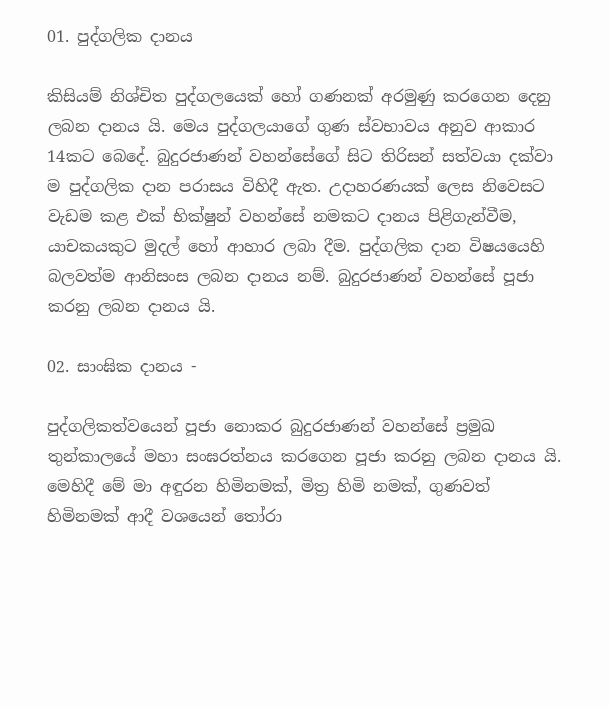01. පුද්ගලික දානය

කිසියම් නිශ්චිත පුද්ගලයෙක් හෝ ගණනක් අරමුණු කරගෙන දෙනු ලබන දානය යි. මෙය පුද්ගලයාගේ ගුණ ස්වභාවය අනුව ආකාර 14කට බෙදේ. බුදුරජාණන් වහන්සේගේ සිට තිරිසන් සත්වයා දක්වා ම පුද්ගලික දාන පරාසය විහිදී ඇත. උදාහරණයක් ලෙස නිවෙසට වැඩම කළ එක් භික්ෂුන් වහන්සේ නමකට දානය පිළිගැන්වීම, යාචකයකුට මුදල් හෝ ආහාර ලබා දීම. පුද්ගලික දාන විෂයයෙහි බලවත්ම ආනිසංස ලබන දානය නම්. බුදුරජාණන් වහන්සේ පූජා කරනු ලබන දානය යි.

02. සාංඝික දානය -

පුද්ගලිකත්වයෙන් පූජා නොකර බුදුරජාණන් වහන්සේ ප්‍රමුඛ තුන්කාලයේ මහා සංඝරත්නය කරගෙන පූජා කරනු ලබන දානය යි. මෙහිදී මේ මා අඳුරන හිමිනමක්, මිත්‍ර හිමි නමක්, ගුණවත් හිමිනමක් ආදී වශයෙන් තෝරා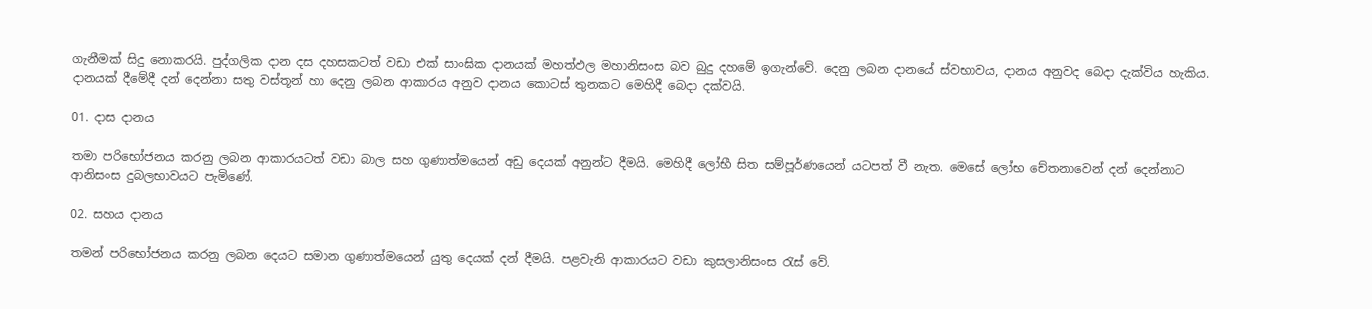ගැනීමක් සිදු නොකරයි. පුද්ගලික දාන දස දහසකටත් වඩා එක් සාංඝික දානයක් මහත්ඵල මහානිසංස බව බුදු දහමේ ඉගැන්වේ. දෙනු ලබන දානයේ ස්වභාවය, දානය අනුවද බෙදා දැක්විය හැකිය. දානයක් දීමේදී දන් දෙන්නා සතු වස්තූන් හා දෙනු ලබන ආකාරය අනුව දානය කොටස් තුනකට මෙහිදී බෙදා දක්වයි.

01. දාස දානය

තමා පරිභෝජනය කරනු ලබන ආකාරයටත් වඩා බාල සහ ගුණාත්මයෙන් අඩු දෙයක් අනුන්ට දීමයි. මෙහිදී ලෝභී සිත සම්පූර්ණයෙන් යටපත් වී නැත. මෙසේ ලෝභ චේතනාවෙන් දන් දෙන්නාට ආනිසංස දුබලභාවයට පැමිණේ.

02. සහය දානය

තමන් පරිභෝජනය කරනු ලබන දෙයට සමාන ගුණාත්මයෙන් යුතු දෙයක් දන් දීමයි. පළවැනි ආකාරයට වඩා කුසලානිසංස රැස් වේ.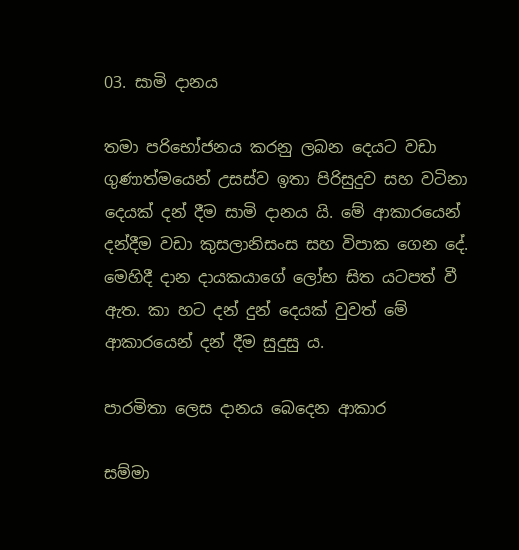03. සාමි දානය

තමා පරිභෝජනය කරනු ලබන දෙයට වඩා ගුණාත්මයෙන් උසස්ව ඉතා පිරිසුදුව සහ වටිනා දෙයක් දන් දීම සාමි දානය යි. මේ ආකාරයෙන් දන්දීම වඩා කුසලානිසංස සහ විපාක ගෙන දේ. මෙහිදී දාන දායකයාගේ ලෝභ සිත යටපත් වී ඇත. කා හට දන් දුන් දෙයක් වුවත් මේ ආකාරයෙන් දන් දීම සුදුසු ය.

පාරමිතා ලෙස දානය බෙදෙන ආකාර

සම්මා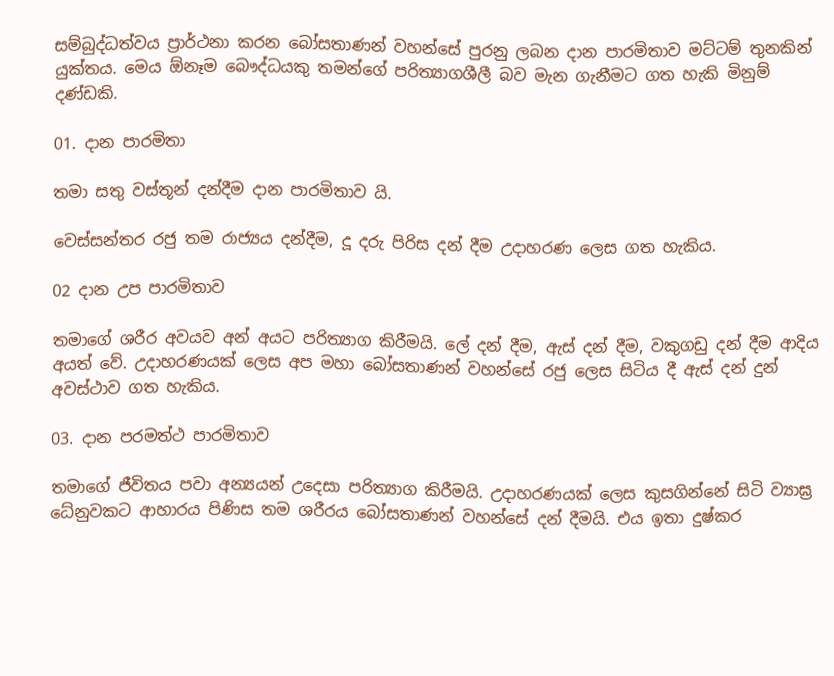සම්බුද්ධත්වය ප්‍රාර්ථනා කරන බෝසතාණන් වහන්සේ පුරනු ලබන දාන පාරමිතාව මට්ටම් තුනකින් යුක්තය. මෙය ඕනෑම බෞද්ධයකු තමන්ගේ පරිත්‍යාගශීලී බව මැන ගැනීමට ගත හැකි මිනුම් දණ්ඩකි.

01. දාන පාරමිතා

තමා සතු වස්තූන් දන්දීම දාන පාරමිතාව යි.

වෙස්සන්තර රජු තම රාජ්‍යය දන්දීම, දූ දරු පිරිස දන් දීම උදාහරණ ලෙස ගත හැකිය.

02 දාන උප පාරමිතාව

තමාගේ ශරීර අවයව අන් අයට පරිත්‍යාග කිරීමයි. ලේ දන් දීම, ඇස් දන් දීම, වකුගඩු දන් දීම ආදිය අයත් වේ. උදාහරණයක් ලෙස අප මහා බෝසතාණන් වහන්සේ රජු ලෙස සිටිය දී ඇස් දන් දුන් අවස්ථාව ගත හැකිය.

03. දාන පරමත්ථ පාරමිතාව

තමාගේ ජීවිතය පවා අන්‍යයන් උදෙසා පරිත්‍යාග කිරීමයි. උදාහරණයක් ලෙස කුසගින්නේ සිටි ව්‍යාඝ්‍ර ධේනුවකට ආහාරය පිණිස තම ශරීරය බෝසතාණන් වහන්සේ දන් දීමයි. එය ඉතා දුෂ්කර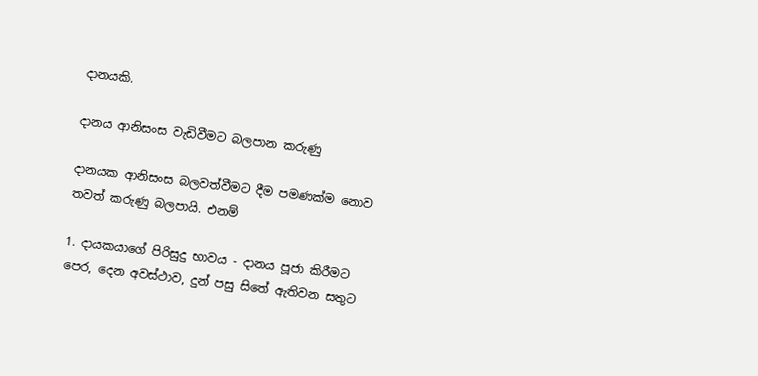දානයකි.

දානය ආනිසංස වැඩිවීමට බලපාන කරුණු

දානයක ආනිසංස බලවත්වීමට දීම පමණක්ම නොව තවත් කරුණු බලපායි. එනම්

1. දායකයාගේ පිරිසුදු භාවය - දානය පූජා කිරීමට පෙර, දෙන අවස්ථාව, දුන් පසු සිතේ ඇතිවන සතුට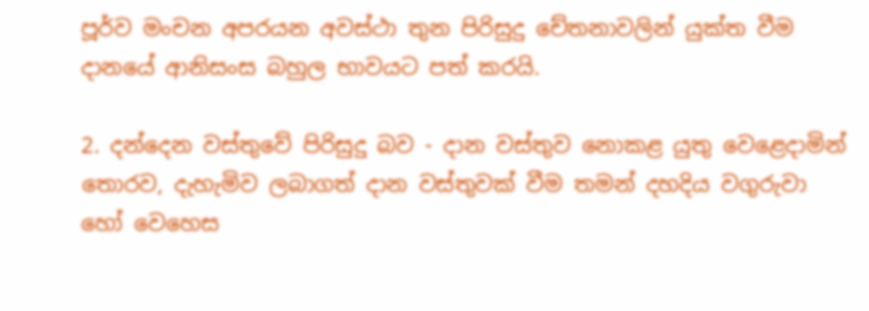පූර්ව මංචන අපරයන අවස්ථා තුන පිරිසුදු චේතනාවලින් යුක්ත වීම දානයේ ආනිසංස බහුල භාවයට පත් කරයි.

2. දන්දෙන වස්තුවේ පිරිසුදු බව - දාන වස්තුව නොකළ යුතු වෙළෙදාමින් තොරව, දැහැමිව ලබාගත් දාන වස්තුවක් වීම තමන් දහදිය වගුරුවා හෝ වෙහෙස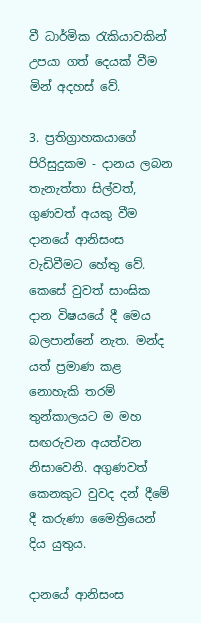වී ධාර්මික රැකියාවකින් උපයා ගත් දෙයක් වීම මින් අදහස් වේ.

3. ප්‍රතිග්‍රාහකයාගේ පිරිසුදුකම - දානය ලබන තැනැත්තා සිල්වත්, ගුණවත් අයකු වීම දානයේ ආනිසංස වැඩිවීමට හේතු වේ. කෙසේ වුවත් සාංඝික දාන විෂයයේ දී මෙය බලපාන්නේ නැත. මන්ද යත් ප්‍රමාණ කළ නොහැකි තරම් තුන්කාලයට ම මහ සඟරුවන අයත්වන නිසාවෙනි. අගුණවත් කෙනකුට වුවද දන් දීමේ දී කරුණා මෛත්‍රියෙන් දිය යුතුය.

දානයේ ආනිසංස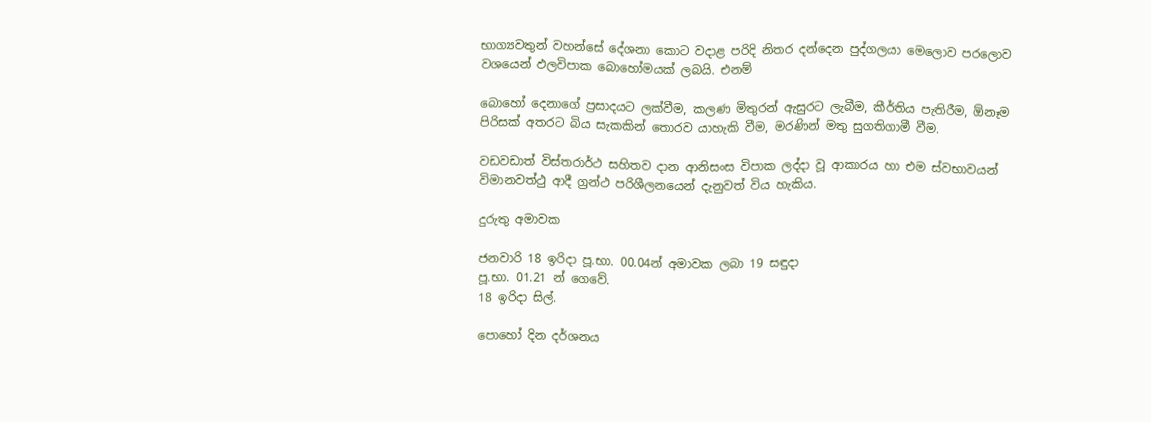භාග්‍යවතුන් වහන්සේ දේශනා කොට වදාළ පරිදි නිතර දන්දෙන පුද්ගලයා මෙලොව පරලොව වශයෙන් ඵලවිපාක බොහෝමයක් ලබයි. එනම්

බොහෝ දෙනාගේ ප්‍රසාදයට ලක්වීම, කලණ මිතුරන් ඇසුරට ලැබීම, කීර්තිය පැතිරීම, ඕනෑම පිරිසක් අතරට බිය සැකකින් තොරව යාහැකි වීම, මරණින් මතු සුගතිගාමී වීම.

වඩවඩාත් විස්තරාර්ථ සහිතව දාන ආනිසංස විපාක ලද්දා වූ ආකාරය හා එම ස්වභාවයන් විමානවත්ථු ආදී ග්‍රන්ථ පරිශීලනයෙන් දැනුවත් විය හැකිය.

දුරුතු අමාවක

ජනවාරි 18 ඉරිදා පූ.භා. 00.04න් අමාවක ලබා 19 සඳුදා
පූ.භා. 01.21 න් ගෙවේ.
18 ඉරිදා සිල්.

පොහෝ දින දර්ශනය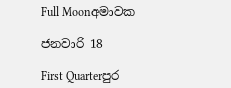Full Moonඅමාවක

ජනවාරි 18

First Quarterපුර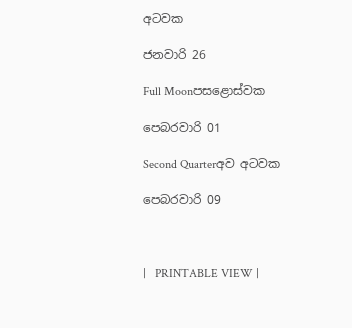අටවක

ජනවාරි 26

Full Moonපසළොස්වක

පෙබරවාරි 01

Second Quarterඅව අටවක

පෙබරවාරි 09



|   PRINTABLE VIEW |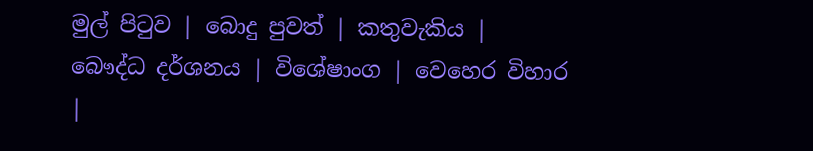මුල් පිටුව | බොදු පුවත් | කතුවැකිය | බෞද්ධ දර්ශනය | විශේෂාංග | වෙහෙර විහාර |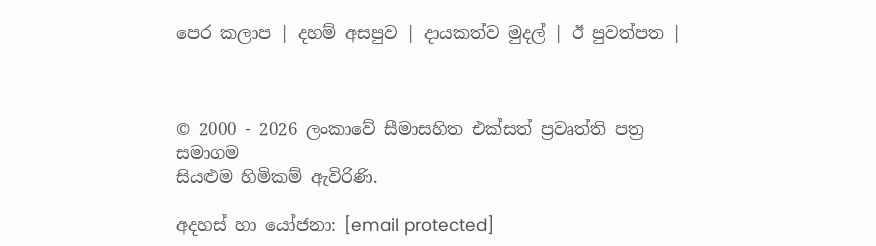පෙර කලාප | දහම් අසපුව | දායකත්ව මුදල් | ඊ පුවත්පත |



© 2000 - 2026 ලංකාවේ සීමාසහිත එක්සත් ප්‍රවෘත්ති පත්‍ර සමාගම
සියළුම හිමිකම් ඇවිරිණි.

අදහස් හා යෝජනා: [email protected]